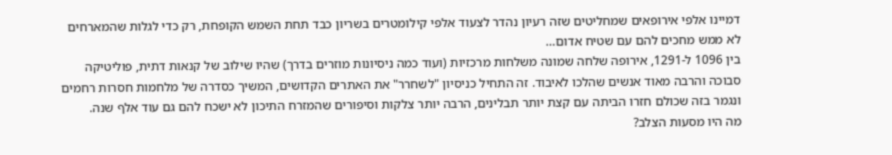דמיינו אלפי אירופאים שמחליטים שזה רעיון נהדר לצעוד אלפי קילומטרים בשריון כבד תחת השמש הקופחת, רק כדי לגלות שהמארחים לא ממש מחכים להם עם שטיח אדום…
בין 1096 ל-1291, אירופה שלחה שמונה משלחות מרכזיות (ועוד כמה ניסיונות מוזרים בדרך) שהיו שילוב של קנאות דתית, פוליטיקה סבוכה והרבה מאוד אנשים שהלכו לאיבוד. זה התחיל כניסיון "לשחרר" את האתרים הקדושים, המשיך כסדרה של מלחמות חסרות רחמים ונגמר בזה שכולם חזרו הביתה עם קצת יותר תבלינים, הרבה יותר צלקות וסיפורים שהמזרח התיכון לא ישכח להם גם עוד אלף שנה.
מה היו מסעות הצלב?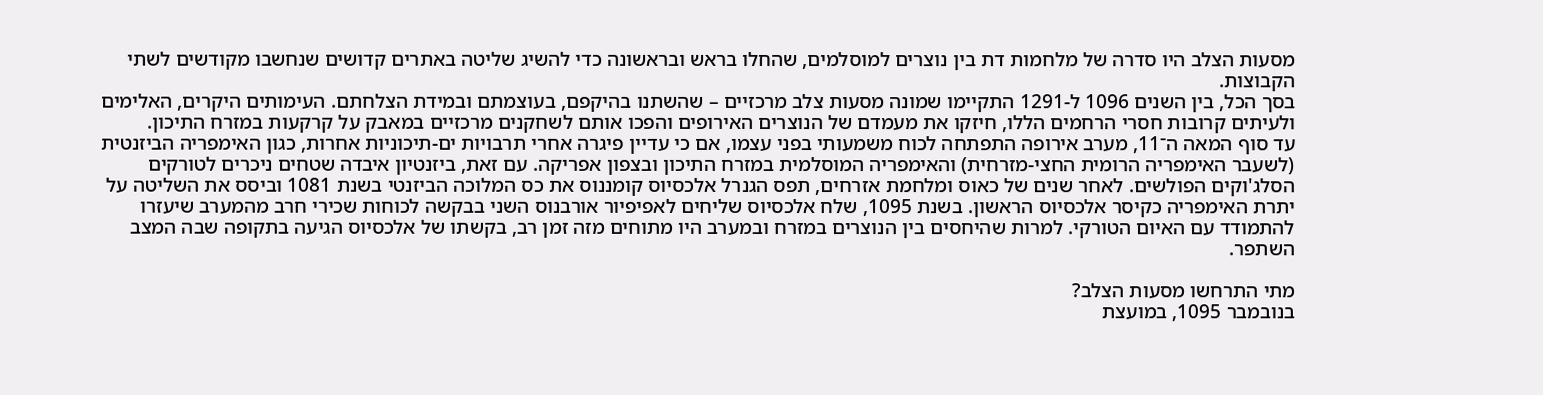מסעות הצלב היו סדרה של מלחמות דת בין נוצרים למוסלמים, שהחלו בראש ובראשונה כדי להשיג שליטה באתרים קדושים שנחשבו מקודשים לשתי הקבוצות.
בסך הכל, בין השנים 1096 ל-1291 התקיימו שמונה מסעות צלב מרכזיים – שהשתנו בהיקפם, בעוצמתם ובמידת הצלחתם. העימותים היקרים, האלימים ולעיתים קרובות חסרי הרחמים הללו, חיזקו את מעמדם של הנוצרים האירופים והפכו אותם לשחקנים מרכזיים במאבק על קרקעות במזרח התיכון.
עד סוף המאה ה־11, מערב אירופה התפתחה לכוח משמעותי בפני עצמו, אם כי עדיין פיגרה אחרי תרבויות ים-תיכוניות אחרות, כגון האימפריה הביזנטית (לשעבר האימפריה הרומית החצי-מזרחית) והאימפריה המוסלמית במזרח התיכון ובצפון אפריקה. עם זאת, ביזנטיון איבדה שטחים ניכרים לטורקים הסלג'וקים הפולשים. לאחר שנים של כאוס ומלחמת אזרחים, תפס הגנרל אלכסיוס קומננוס את כס המלוכה הביזנטי בשנת 1081 וביסס את השליטה על יתרת האימפריה כקיסר אלכסיוס הראשון. בשנת 1095, שלח אלכסיוס שליחים לאפיפיור אורבנוס השני בבקשה לכוחות שכירי חרב מהמערב שיעזרו להתמודד עם האיום הטורקי. למרות שהיחסים בין הנוצרים במזרח ובמערב היו מתוחים מזה זמן רב, בקשתו של אלכסיוס הגיעה בתקופה שבה המצב השתפר.

מתי התרחשו מסעות הצלב?
בנובמבר 1095, במועצת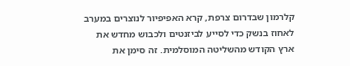קלרמון שבדרום צרפת, קרא האפיפיור לנוצרים במערב לאחוז בנשק כדי לסייע לביזנטים ולכבוש מחדש את ארץ הקודש מהשליטה המוסלמית. זה סימן את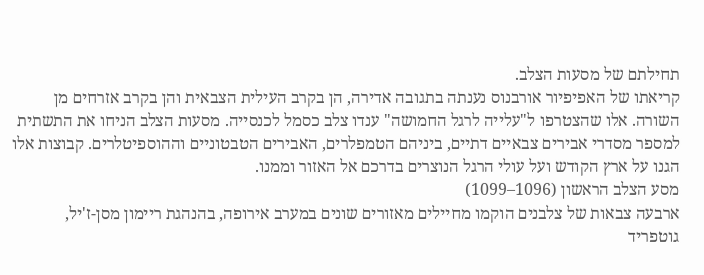תחילתם של מסעות הצלב.
קריאתו של האפיפיור אורבנוס נענתה בתגובה אדירה, הן בקרב העילית הצבאית והן בקרב אזרחים מן השורה. אלו שהצטרפו ל"עלייה לרגל החמושה" ענדו צלב כסמל לכנסייה. מסעות הצלב הניחו את התשתית למספר מסדרי אבירים צבאיים דתיים, ביניהם הטמפלרים, האבירים הטבטוניים וההוספיטלרים. קבוצות אלו הגנו על ארץ הקודש ועל עולי הרגל הנוצרים בדרכם אל האזור וממנו.
מסע הצלב הראשון (1096–1099)
ארבעה צבאות של צלבנים הוקמו מחיילים מאזורים שונים במערב אירופה, בהנהגת ריימון מסן-ז'יל, גוטפריד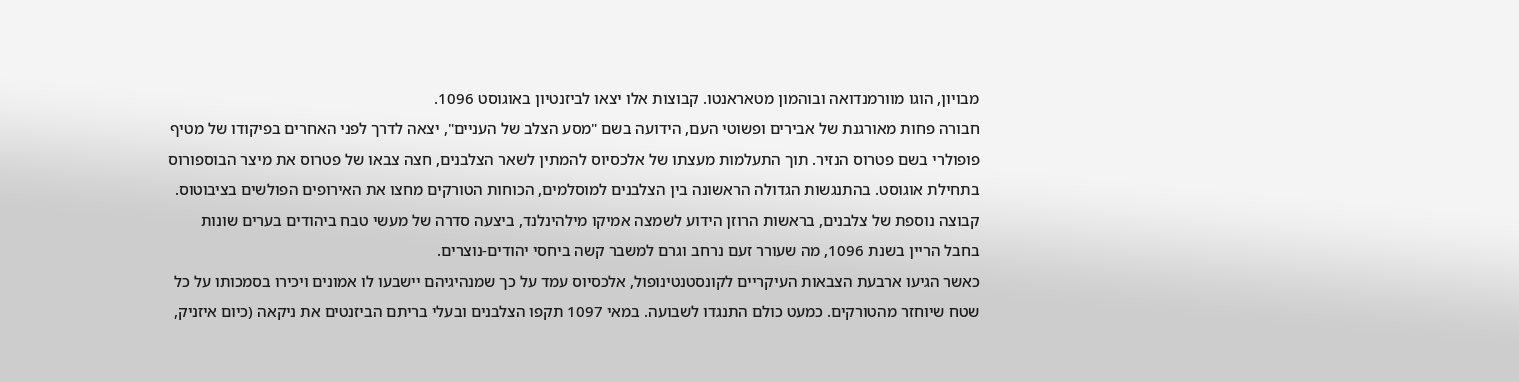מבויון, הוגו מוורמנדואה ובוהמון מטאראנטו. קבוצות אלו יצאו לביזנטיון באוגוסט 1096.
חבורה פחות מאורגנת של אבירים ופשוטי העם, הידועה בשם "מסע הצלב של העניים", יצאה לדרך לפני האחרים בפיקודו של מטיף פופולרי בשם פטרוס הנזיר. תוך התעלמות מעצתו של אלכסיוס להמתין לשאר הצלבנים, חצה צבאו של פטרוס את מיצר הבוספורוס בתחילת אוגוסט. בהתנגשות הגדולה הראשונה בין הצלבנים למוסלמים, הכוחות הטורקים מחצו את האירופים הפולשים בציבוטוס.
קבוצה נוספת של צלבנים, בראשות הרוזן הידוע לשמצה אמיקו מילהינלנד, ביצעה סדרה של מעשי טבח ביהודים בערים שונות בחבל הריין בשנת 1096, מה שעורר זעם נרחב וגרם למשבר קשה ביחסי יהודים-נוצרים.
כאשר הגיעו ארבעת הצבאות העיקריים לקונסטנטינופול, אלכסיוס עמד על כך שמנהיגיהם יישבעו לו אמונים ויכירו בסמכותו על כל שטח שיוחזר מהטורקים. כמעט כולם התנגדו לשבועה. במאי 1097 תקפו הצלבנים ובעלי בריתם הביזנטים את ניקאה (כיום איזניק,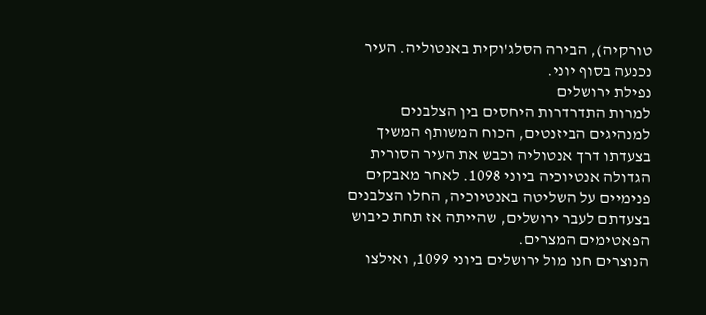טורקיה), הבירה הסלג'וקית באנטוליה. העיר נכנעה בסוף יוני.
נפילת ירושלים
למרות התדרדרות היחסים בין הצלבנים למנהיגים הביזנטים, הכוח המשותף המשיך בצעדתו דרך אנטוליה וכבש את העיר הסורית הגדולה אנטיוכיה ביוני 1098. לאחר מאבקים פנימיים על השליטה באנטיוכיה, החלו הצלבנים בצעדתם לעבר ירושלים, שהייתה אז תחת כיבוש הפאטימים המצרים.
הנוצרים חנו מול ירושלים ביוני 1099, ואילצו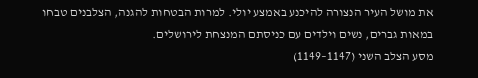את מושל העיר הנצורה להיכנע באמצע יולי. למרות הבטחות להגנה, הצלבנים טבחו במאות גברים, נשים וילדים עם כניסתם המנצחת לירושלים.
מסע הצלב השני (1147–1149)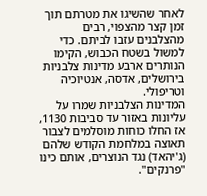לאחר שהשיגו את מטרתם תוך זמן קצר מהצפוי, רבים מהצלבנים עזבו לביתם. כדי למשול בשטח הכבוש, הקימו הנותרים ארבע מדינות צלבניות בירושלים, אדסה, אנטיוכיה וטריפולי.
המדינות הצלבניות שמרו על עליונות באזור עד סביבות 1130, אז החלו כוחות מוסלמים לצבור תאוצה במלחמת הקודש שלהם (ג'יהאד) נגד הנוצרים, אותם כינו "פרנקים".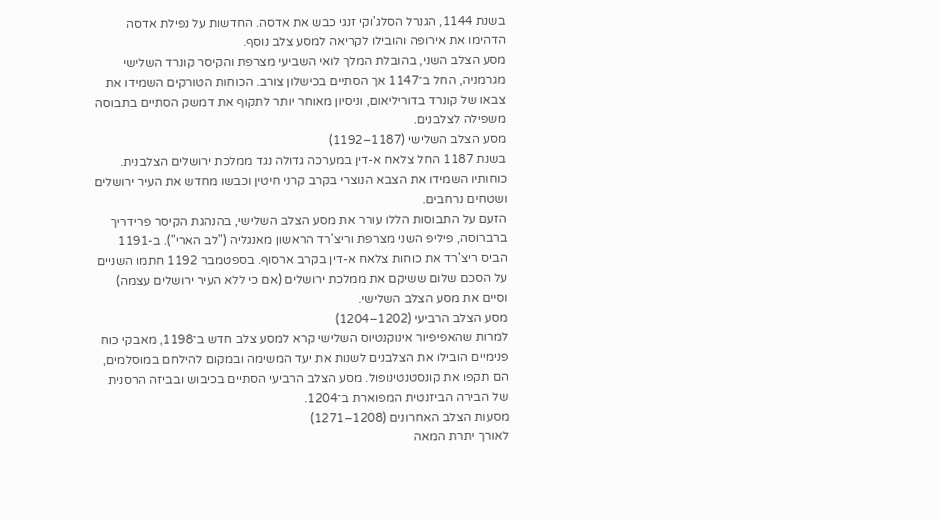בשנת 1144, הגנרל הסלג'וקי זנגי כבש את אדסה. החדשות על נפילת אדסה הדהימו את אירופה והובילו לקריאה למסע צלב נוסף.
מסע הצלב השני, בהובלת המלך לואי השביעי מצרפת והקיסר קונרד השלישי מגרמניה, החל ב־1147 אך הסתיים בכישלון צורב. הכוחות הטורקים השמידו את צבאו של קונרד בדוריליאום, וניסיון מאוחר יותר לתקוף את דמשק הסתיים בתבוסה משפילה לצלבנים.
מסע הצלב השלישי (1187–1192)
בשנת 1187 החל צלאח א-דין במערכה גדולה נגד ממלכת ירושלים הצלבנית. כוחותיו השמידו את הצבא הנוצרי בקרב קרני חיטין וכבשו מחדש את העיר ירושלים ושטחים נרחבים.
הזעם על התבוסות הללו עורר את מסע הצלב השלישי, בהנהגת הקיסר פרידריך ברברוסה, פיליפ השני מצרפת וריצ'רד הראשון מאנגליה ("לב הארי"). ב-1191 הביס ריצ'רד את כוחות צלאח א-דין בקרב ארסוף. בספטמבר 1192 חתמו השניים על הסכם שלום ששיקם את ממלכת ירושלים (אם כי ללא העיר ירושלים עצמה) וסיים את מסע הצלב השלישי.
מסע הצלב הרביעי (1202–1204)
למרות שהאפיפיור אינוקנטיוס השלישי קרא למסע צלב חדש ב־1198, מאבקי כוח פנימיים הובילו את הצלבנים לשנות את יעד המשימה ובמקום להילחם במוסלמים, הם תקפו את קונסטנטינופול. מסע הצלב הרביעי הסתיים בכיבוש ובביזה הרסנית של הבירה הביזנטית המפוארת ב־1204.
מסעות הצלב האחרונים (1208–1271)
לאורך יתרת המאה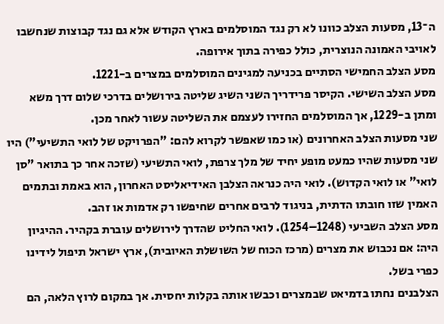ה־13, מסעות הצלב כוונו לא רק נגד המוסלמים בארץ הקודש אלא גם נגד קבוצות שנחשבו לאויבי האמונה הנוצרית, כולל כפירה בתוך אירופה.
מסע הצלב החמישי הסתיים בכניעה למגינים המוסלמים במצרים ב-1221.
מסע הצלב השישי. הקיסר פרידריך השני השיג שליטה בירושלים בדרכי שלום דרך משא ומתן ב-1229, אך המוסלמים החזירו לעצמם את השליטה עשור לאחר מכן.
שני מסעות הצלב האחרונים (או כמו שאפשר לקרוא להם: "הפרויקט של לואי התשיעי") היו שני מסעות שהיו כמעט מופע יחיד של מלך צרפת, לואי התשיעי (שזכה אחר כך בתואר "סן לואי" או לואי הקדוש). לואי היה כנראה הצלבן האידיאליסט האחרון, הוא באמת ובתמים האמין שזו חובתו הדתית, בניגוד לרבים אחרים שחיפשו רק אדמות או זהב.
מסע הצלב השביעי (1248–1254). לואי החליט שהדרך לירושלים עוברת בקהיר. ההיגיון היה: אם נכבוש את מצרים (מרכז הכוח של השושלת האיובית), ארץ ישראל תיפול לידינו כפרי בשל.
הצלבנים נחתו בדמיאט שבמצרים וכבשו אותה בקלות יחסית. אך במקום לרוץ הלאה, הם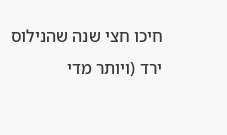חיכו חצי שנה שהנילוס ירד (ויותר מדי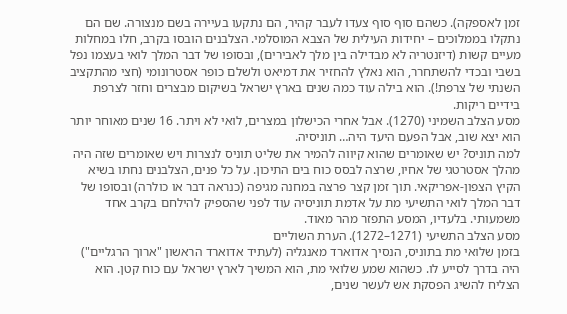זמן לאספקה). כשהם סוף סוף צעדו לעבר קהיר, הם נתקעו בעיירה בשם מנצורה. שם הם נתקלו בממלוכים – יחידות העילית של הצבא המוסלמי. הצלבנים הובסו בקרב, חלו במחלות מעיים קשות (דיזנטריה לא מבדילה בין מלך לאבירים), ובסופו של דבר המלך לואי בעצמו נפל בשבי ובכדי להשתחרר, הוא נאלץ להחזיר את דמיאט ולשלם כופר אסטרונומי (חצי מהתקציב השנתי של צרפת!). הוא בילה עוד כמה שנים בארץ ישראל בשיקום מבצרים וחזר לצרפת בידיים ריקות.
מסע הצלב השמיני (1270). אבל אחרי הכישלון במצרים, לואי לא ויתר. 16 שנים מאוחר יותר הוא יצא שוב, אבל הפעם היעד היה… תוניסיה.
למה תוניס? יש שאומרים שהוא קיווה להמיר את שליט תוניס לנצרות ויש שאומרים שזה היה מהלך אסטרטגי של אחיו, שרצה לבסס כוח בים התיכון. על כל פנים, הצלבנים נחתו בשיא הקיץ הצפון-אפריקאי. תוך זמן קצר פרצה במחנה מגיפה (כנראה דבר או כולרה) ובסופו של דבר המלך לואי התשיעי מת על אדמת תוניסיה עוד לפני שהספיק להילחם בקרב אחד משמעותי. בלעדיו, המסע התפזר מהר מאוד.
מסע הצלב התשיעי (1271–1272). הערת השוליים
בזמן שלואי מת בתוניס, הנסיך אדוארד מאנגליה (לעתיד אדוארד הראשון "ארוך הרגליים") היה בדרך לסייע לו. כשהוא שמע שלואי מת, הוא המשיך לארץ ישראל עם כוח קטן. הוא הצליח להשיג הפסקת אש לעשר שנים,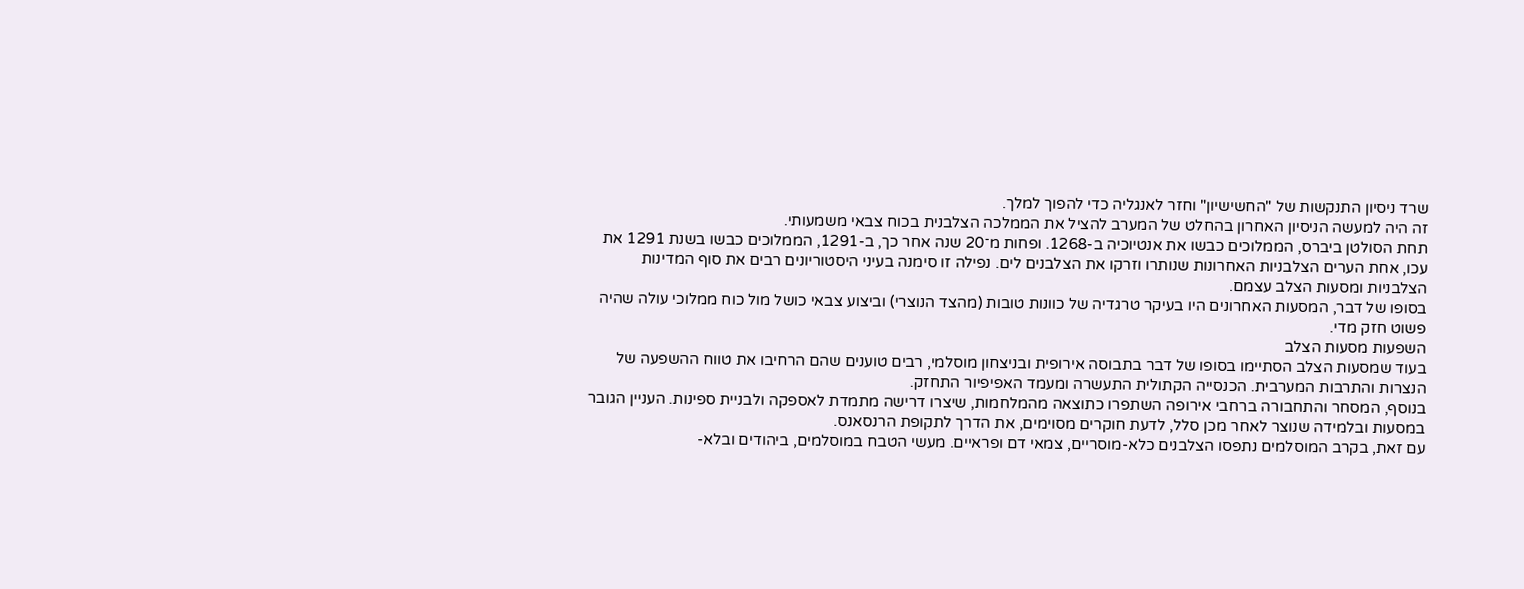שרד ניסיון התנקשות של "החשישיון" וחזר לאנגליה כדי להפוך למלך.
זה היה למעשה הניסיון האחרון בהחלט של המערב להציל את הממלכה הצלבנית בכוח צבאי משמעותי.
תחת הסולטן ביברס, הממלוכים כבשו את אנטיוכיה ב-1268. ופחות מ־20 שנה אחר כך, ב-1291, הממלוכים כבשו בשנת 1291 את עכו, אחת הערים הצלבניות האחרונות שנותרו וזרקו את הצלבנים לים. נפילה זו סימנה בעיני היסטוריונים רבים את סוף המדינות הצלבניות ומסעות הצלב עצמם.
בסופו של דבר, המסעות האחרונים היו בעיקר טרגדיה של כוונות טובות (מהצד הנוצרי) וביצוע צבאי כושל מול כוח ממלוכי עולה שהיה פשוט חזק מדי.
השפעות מסעות הצלב
בעוד שמסעות הצלב הסתיימו בסופו של דבר בתבוסה אירופית ובניצחון מוסלמי, רבים טוענים שהם הרחיבו את טווח ההשפעה של הנצרות והתרבות המערבית. הכנסייה הקתולית התעשרה ומעמד האפיפיור התחזק.
בנוסף, המסחר והתחבורה ברחבי אירופה השתפרו כתוצאה מהמלחמות, שיצרו דרישה מתמדת לאספקה ולבניית ספינות. העניין הגובר במסעות ובלמידה שנוצר לאחר מכן סלל, לדעת חוקרים מסוימים, את הדרך לתקופת הרנסאנס.
עם זאת, בקרב המוסלמים נתפסו הצלבנים כלא-מוסריים, צמאי דם ופראיים. מעשי הטבח במוסלמים, ביהודים ובלא-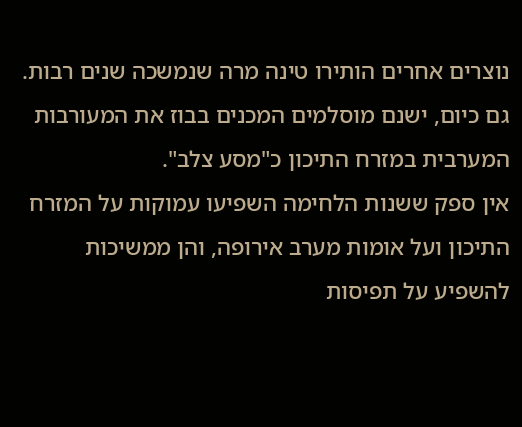נוצרים אחרים הותירו טינה מרה שנמשכה שנים רבות. גם כיום, ישנם מוסלמים המכנים בבוז את המעורבות המערבית במזרח התיכון כ"מסע צלב".
אין ספק ששנות הלחימה השפיעו עמוקות על המזרח התיכון ועל אומות מערב אירופה, והן ממשיכות להשפיע על תפיסות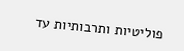פוליטיות ותרבותיות עד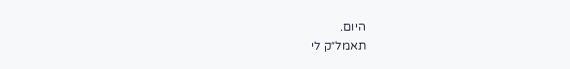היום.
תאמל״ק לי